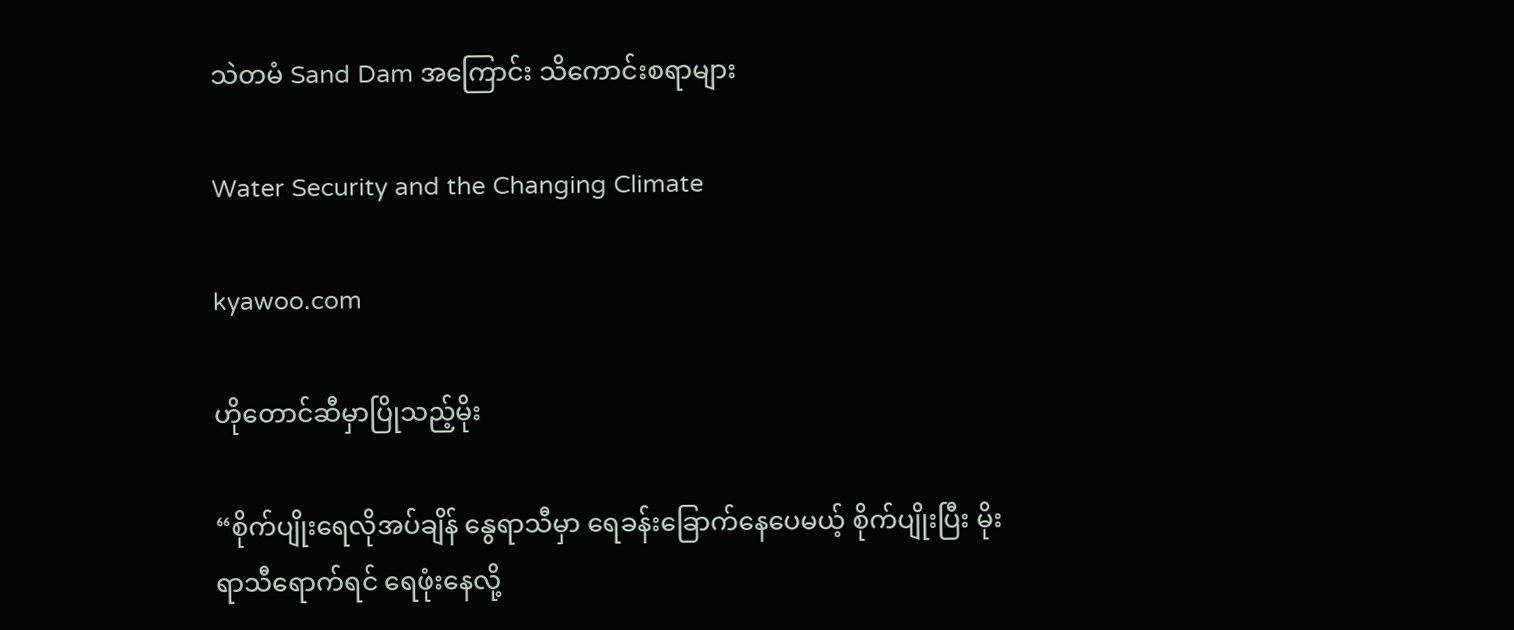သဲတမံ Sand Dam အကြောင်း သိကောင်းစရာများ

Water Security and the Changing Climate

kyawoo.com

ဟိုတောင်ဆီမှာပြိုသည့်မိုး

“စိုက်ပျိုးရေလိုအပ်ချိန် နွေရာသီမှာ ရေခန်းခြောက်နေပေမယ့် စိုက်ပျိုးပြီး မိုးရာသီရောက်ရင် ရေဖုံးနေလို့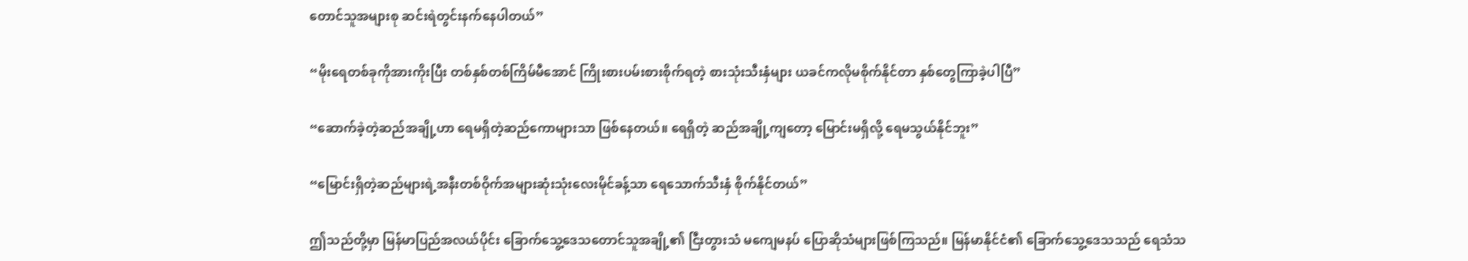တောင်သူအများစု ဆင်းရဲတွင်းနက်နေပါတယ်”

“မိုးရေတစ်ခုကိုအားကိုးပြီး တစ်နှစ်တစ်ကြိမ်မီအောင် ကြိုးစားပမ်းစားစိုက်ရတဲ့ စားသုံးသီးနှံများ ယခင်ကလိုမစိုက်နိုင်တာ နှစ်တွေကြာခဲ့ပါပြီ”

“ဆောက်ခဲ့တဲ့ဆည်အချို့ဟာ ရေမရှိတဲ့ဆည်ကောများသာ ဖြစ်နေတယ်။ ရေရှိတဲ့ ဆည်အချို့ကျတော့ မြောင်းမရှိလို့ ရေမသွယ်နိုင်ဘူး”

“မြောင်းရှိတဲ့ဆည်များရဲ့အနီးတစ်ဝိုက်အများဆုံးသုံးလေးမိုင်ခန့်သာ ရေသောက်သီးနှံ စိုက်နိုင်တယ်”

ဤသည်တို့မှာ မြန်မာပြည်အလယ်ပိုင်း ခြောက်သွေ့ဒေသတောင်သူအချို့၏ ငြီးတွားသံ မကျေမနပ် ပြောဆိုသံများဖြစ်ကြသည်။ မြန်မာနိုင်ငံ၏ ခြောက်သွေ့ဒေသသည် ရေသံသ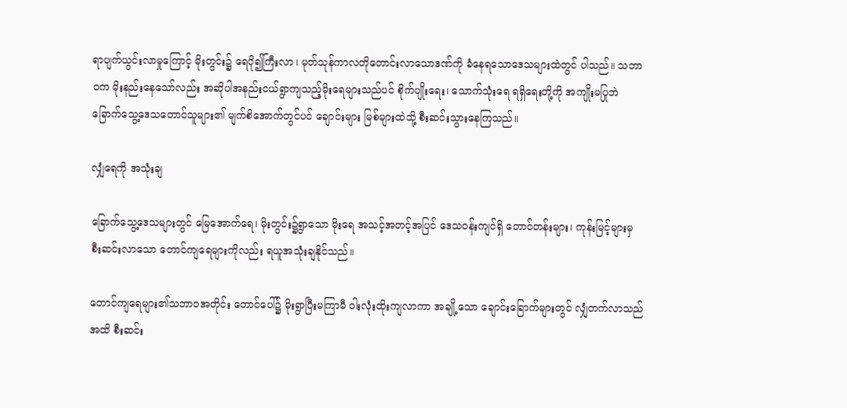ရာပျက်ယွင်းလာမှုကြောင့် မိုးတွင်း၌ ရေပို၍ကြီးလာ၊ မုတ်သုန်ကာလတိုတောင်းလာသောဒဏ်ကို ခံနေရသောဒေသများထဲတွင် ပါသည်။ သဘာဝက မိုးနည်းနေသော်လည်း အဆိုပါအနည်းငယ်ရွာကျသည့်မိုးရေများသည်ပင် စိုက်ပျိုးရေး၊ သောက်သုံးရေ ရရှိရေးတို့ကို အကျိုးမပြုဘဲ ခြောက်သွေ့ဒေသတောင်သူများ၏ မျက်စိအောက်တွင်ပင် ချောင်းများ မြစ်များထဲသို့ စီးဆင်းသွားနေကြသည်။

လျှံရေကို အသုံးချ

ခြောက်သွေ့ဒေသများတွင် မြေအောက်ရေ၊ မိုးတွင်း၌ရွာသော မိုးရေ အသင့်အတင့်အပြင် ဒေသဝန်းကျင်ရှိ တောင်တန်းများ၊ ကုန်းမြင့်များမှ စီးဆင်းလာသော တောင်ကျရေများကိုလည်း ရယူအသုံးချနိုင်သည်။

တောင်ကျရေများ၏သဘာဝအတိုင်း တောင်ပေါ်၌ မိုးရွာပြီးမကြာမီ ဝါးလုံးထိုးကျလာကာ အချို့သော ချောင်းခြောက်များတွင် လျှံတက်လာသည်အထိ စီးဆင်း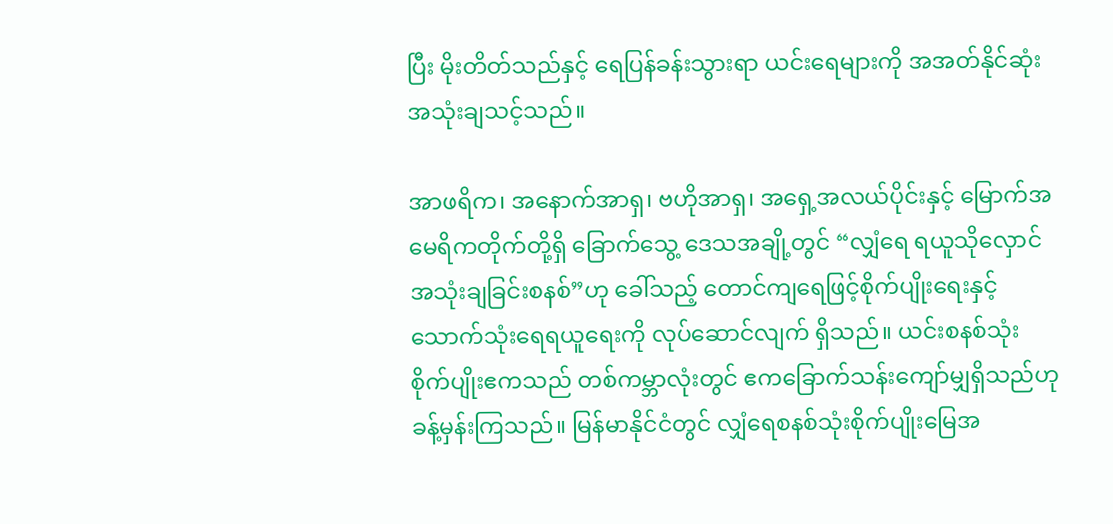ပြီး မိုးတိတ်သည်နှင့် ရေပြန်ခန်းသွားရာ ယင်းရေများကို အအတ်နိုင်ဆုံးအသုံးချသင့်သည်။

အာဖရိက၊ အနောက်အာရှ၊ ဗဟိုအာရှ၊ အရှေ့အလယ်ပိုင်းနှင့် မြောက်အမေရိကတိုက်တို့ရှိ ခြောက်သွေ့ ဒေသအချို့တွင် “လျှံရေ ရယူသိုလှောင်အသုံးချခြင်းစနစ်”ဟု ခေါ်သည့် တောင်ကျရေဖြင့်စိုက်ပျိုးရေးနှင့် သောက်သုံးရေရယူရေးကို လုပ်ဆောင်လျက် ရှိသည်။ ယင်းစနစ်သုံး စိုက်ပျိုးဧကသည် တစ်ကမ္ဘာလုံးတွင် ဧကခြောက်သန်းကျော်မျှရှိသည်ဟု ခန့်မှန်းကြသည်။ မြန်မာနိုင်ငံတွင် လျှံရေစနစ်သုံးစိုက်ပျိုးမြေအ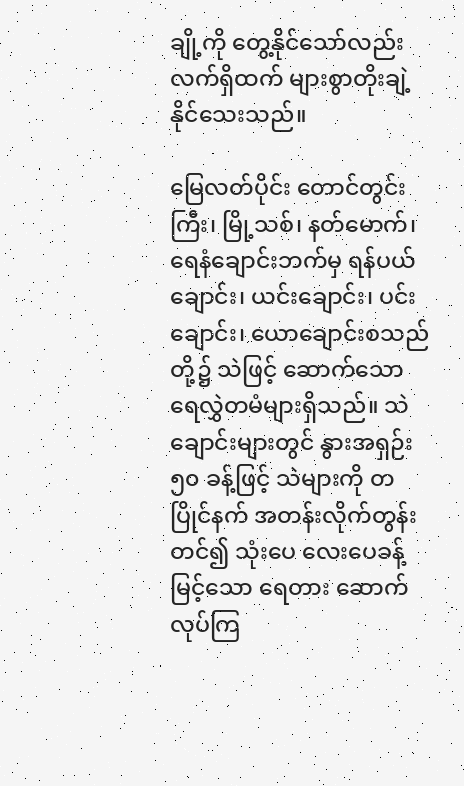ချို့ကို တွေ့နိုင်သော်လည်း လက်ရှိထက် များစွာတိုးချဲ့နိုင်သေးသည်။

မြေလတ်ပိုင်း တောင်တွင်းကြီး၊ မြို့သစ်၊ နတ်မောက်၊ ရေနံချောင်းဘက်မှ ရန်ပယ်ချောင်း၊ ယင်းချောင်း၊ ပင်းချောင်း၊ ယောချောင်းစသည်တို့၌ သဲဖြင့် ဆောက်သော ရေလွှဲတမံများရှိသည်။ သဲချောင်းများတွင် နွားအရှဉ်း ၅၀ ခန့်ဖြင့် သဲများကို တပြိုင်နက် အတန်းလိုက်တွန်းတင်၍ သုံးပေ လေးပေခန့်မြင့်သော ရေတား ဆောက်လုပ်ကြ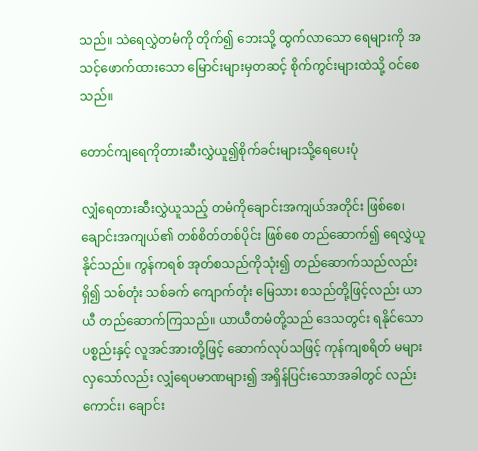သည်။ သဲရေလွှဲတမံကို တိုက်၍ ဘေးသို့ ထွက်လာသော ရေများကို အသင့်ဖောက်ထားသော မြောင်းများမှတဆင့် စိုက်ကွင်းများထဲသို့ ဝင်စေသည်။

တောင်ကျရေကိုတားဆီးလွှဲယူ၍စိုက်ခင်းများသို့ရေပေးပုံ

လျှံရေတားဆီးလွှဲယူသည့် တမံကိုချောင်းအကျယ်အတိုင်း ဖြစ်စေ၊ ချောင်းအကျယ်၏ တစ်စိတ်တစ်ပိုင်း ဖြစ်စေ တည်ဆောက်၍ ရေလွှဲယူနိုင်သည်။ ကွန်ကရစ် အုတ်စသည်ကိုသုံး၍ တည်ဆောက်သည်လည်းရှိ၍ သစ်တုံး သစ်ခက် ကျောက်တုံး မြေသား စသည်တို့ဖြင့်လည်း ယာယီ တည်ဆောက်ကြသည်။ ယာယီတမံတို့သည် ဒေသတွင်း ရနိုင်သောပစ္စည်းနှင့် လူအင်အားတို့ဖြင့် ဆောက်လုပ်သဖြင့် ကုန်ကျစရိတ် မများလှသော်လည်း လျှံရေပမာဏများ၍ အရှိန်ပြင်းသောအခါတွင် လည်းကောင်း၊ ချောင်း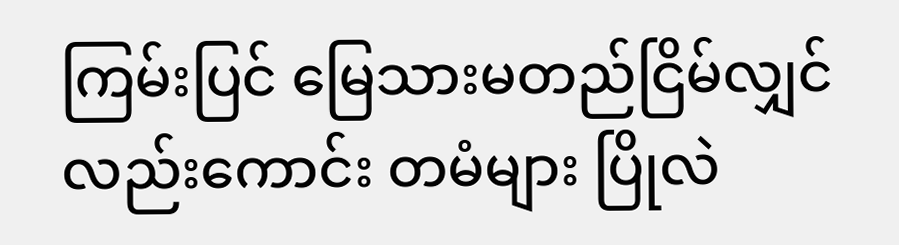ကြမ်းပြင် မြေသားမတည်ငြိမ်လျှင် လည်းကောင်း တမံများ ပြိုလဲ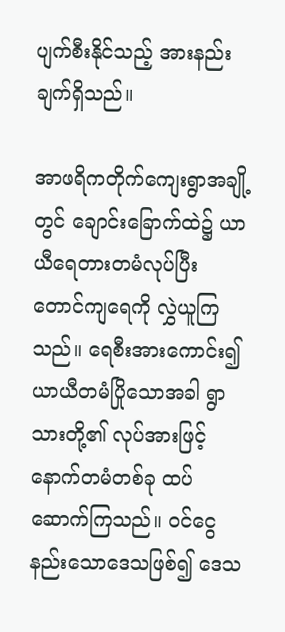ပျက်စီးနိုင်သည့် အားနည်းချက်ရှိသည်။

အာဖရိကတိုက်ကျေးရွာအချို့တွင် ချောင်းခြောက်ထဲ၌ ယာယီရေတားတမံလုပ်ပြီး တောင်ကျရေကို လွှဲယူကြသည်။ ရေစီးအားကောင်း၍ ယာယီတမံပြိုသောအခါ ရွာသားတို့၏ လုပ်အားဖြင့် နောက်တမံတစ်ခု ထပ်ဆောက်ကြသည်။ ဝင်ငွေနည်းသောဒေသဖြစ်၍ ဒေသ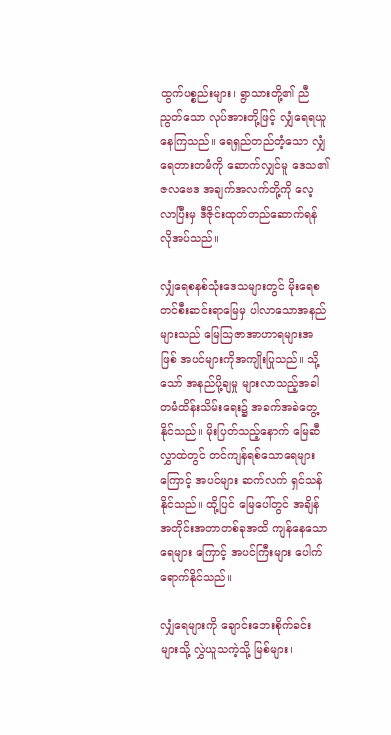ထွက်ပစ္စည်းများ၊ ရွာသားတို့၏ ညီညွတ်သော လုပ်အားတို့ဖြင့် လျှံရေရယူနေကြသည်။ ရေရှည်တည်တံ့သော လျှံရေတားတမံကို ဆောက်လျှင်မူ ဒေသ၏ဇလဗေဒ အချက်အလက်တို့ကို လေ့လာပြီးမှ ဒီဇိုင်းထုတ်တည်ဆောက်ရန် လိုအပ်သည်။

လျှံရေစနစ်သုံးဒေသများတွင် မိုးရေစတင်စီးဆင်းရာမြေမှ ပါလာသောအနည်များသည် မြေသြဇာအာဟာရများအဖြစ် အပင်များကိုအကျိုးပြုသည်။ သို့သော် အနည်ပို့ချမှု များလာသည့်အခါ တမံထိန်းသိမ်းရေး၌ အခက်အခဲတွေ့နိုင်သည်။ မိုးပြတ်သည့်နောက် မြေဆီလွှာထဲတွင် တင်ကျန်ရစ်သောရေများကြောင့် အပင်များ ဆက်လက် ရှင်သန်နိုင်သည်။ ထို့ပြင် မြေပေါ်တွင် အချိန်အတိုင်းအတာတစ်ခုအထိ ကျန်နေသောရေများ ကြောင့် အပင်ကြီးများ ပေါက်ရောက်နိုင်သည်။

လျှံရေများကို ချောင်းဘေးစိုက်ခင်းများသို့ လွှဲယူသကဲ့သို့ မြစ်များ၊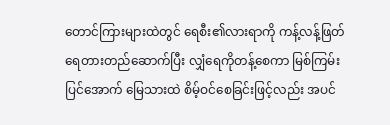တောင်ကြားများထဲတွင် ရေစီး၏လားရာကို ကန့်လန့်ဖြတ်ရေတားတည်ဆောက်ပြီး လျှံရေကိုတန့်စေကာ မြစ်ကြမ်းပြင်အောက် မြေသားထဲ စိမ့်ဝင်စေခြင်းဖြင့်လည်း အပင်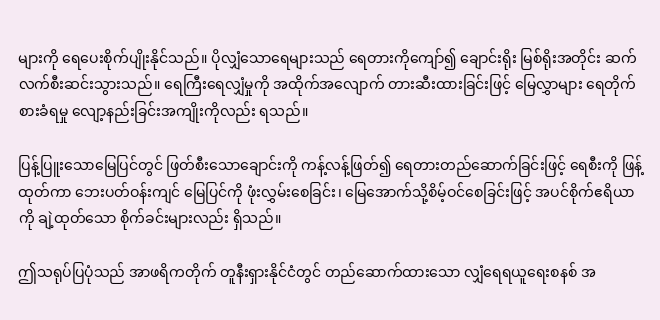များကို ရေပေးစိုက်ပျိုးနိုင်သည်။ ပိုလျှံသောရေများသည် ရေတားကိုကျော်၍ ချောင်းရိုး မြစ်ရိုးအတိုင်း ဆက်လက်စီးဆင်းသွားသည်။ ရေကြီးရေလျှံမှုကို အထိုက်အလျောက် တားဆီးထားခြင်းဖြင့် မြေလွှာများ ရေတိုက်စားခံရမှု လျော့နည်းခြင်းအကျိုးကိုလည်း ရသည်။

ပြန့်ပြူးသောမြေပြင်တွင် ဖြတ်စီးသောချောင်းကို ကန့်လန့်ဖြတ်၍ ရေတားတည်ဆောက်ခြင်းဖြင့် ရေစီးကို ဖြန့်ထုတ်ကာ ဘေးပတ်ဝန်းကျင် မြေပြင်ကို ဖုံးလွှမ်းစေခြင်း၊ မြေအောက်သို့စိမ့်ဝင်စေခြင်းဖြင့် အပင်စိုက်ဧရိယာကို ချဲ့ထုတ်သော စိုက်ခင်းများလည်း ရှိသည်။

ဤသရုပ်ပြပုံသည် အာဖရိကတိုက် တူနီးရှားနိုင်ငံတွင် တည်ဆောက်ထားသော လျှံရေရယူရေးစနစ် အ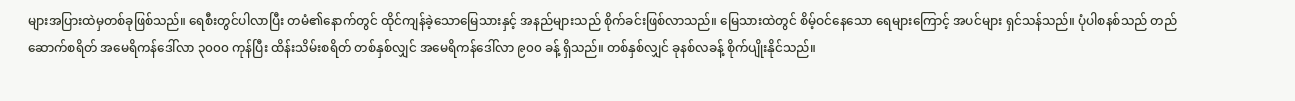များအပြားထဲမှတစ်ခုဖြစ်သည်။ ရေစီးတွင်ပါလာပြီး တမံ၏နောက်တွင် ထိုင်ကျန်ခဲ့သောမြေသားနှင့် အနည်များသည် စိုက်ခင်းဖြစ်လာသည်။ မြေသားထဲတွင် စိမ့်ဝင်နေသော ရေများကြောင့် အပင်များ ရှင်သန်သည်။ ပုံပါစနစ်သည် တည်ဆောက်စရိတ် အမေရိကန်ဒေါ်လာ ၃၀၀၀ ကုန်ပြီး ထိန်းသိမ်းစရိတ် တစ်နှစ်လျှင် အမေရိကန်ဒေါ်လာ ၉၀၀ ခန့် ရှိသည်။ တစ်နှစ်လျှင် ခုနစ်လခန့် စိုက်ပျိုးနိုင်သည်။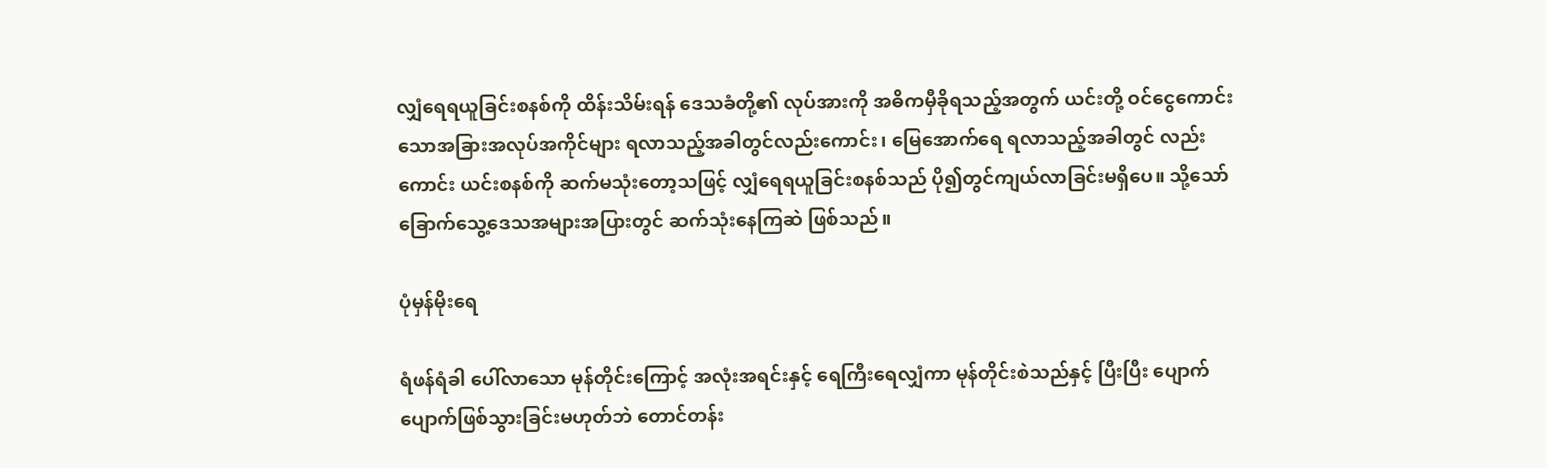လျှံရေရယူခြင်းစနစ်ကို ထိန်းသိမ်းရန် ဒေသခံတို့၏ လုပ်အားကို အဓိကမှီခိုရသည့်အတွက် ယင်းတို့ ဝင်ငွေကောင်းသောအခြားအလုပ်အကိုင်များ ရလာသည့်အခါတွင်လည်းကောင်း၊ မြေအောက်ရေ ရလာသည့်အခါတွင် လည်းကောင်း ယင်းစနစ်ကို ဆက်မသုံးတော့သဖြင့် လျှံရေရယူခြင်းစနစ်သည် ပို၍တွင်ကျယ်လာခြင်းမရှိပေ။ သို့သော် ခြောက်သွေ့ဒေသအများအပြားတွင် ဆက်သုံးနေကြဆဲ ဖြစ်သည်။

ပုံမှန်မိုးရေ

ရံဖန်ရံခါ ပေါ်လာသော မုန်တိုင်းကြောင့် အလုံးအရင်းနှင့် ရေကြီးရေလျှံကာ မုန်တိုင်းစဲသည်နှင့် ပြီးပြီး ပျောက်ပျောက်ဖြစ်သွားခြင်းမဟုတ်ဘဲ တောင်တန်း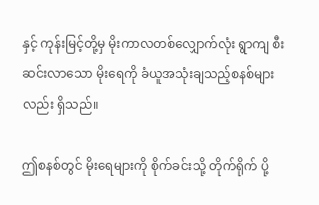နှင့် ကုန်းမြင့်တို့မှ မိုးကာလတစ်လျှောက်လုံး ရွာကျ စီးဆင်းလာသော မိုးရေကို ခံယူအသုံးချသည့်စနစ်များလည်း ရှိသည်။

ဤစနစ်တွင် မိုးရေများကို စိုက်ခင်းသို့ တိုက်ရိုက် ပို့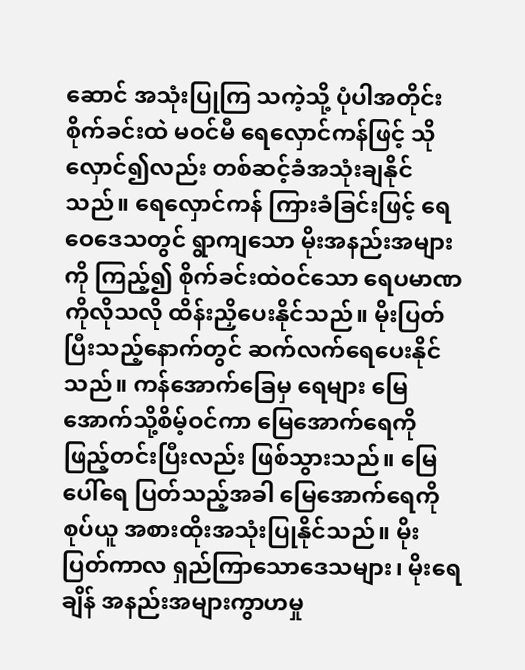ဆောင် အသုံးပြုကြ သကဲ့သို့ ပုံပါအတိုင်း စိုက်ခင်းထဲ မဝင်မီ ရေလှောင်ကန်ဖြင့် သိုလှောင်၍လည်း တစ်ဆင့်ခံအသုံးချနိုင်သည်။ ရေလှောင်ကန် ကြားခံခြင်းဖြင့် ရေဝေဒေသတွင် ရွာကျသော မိုးအနည်းအများကို ကြည့်၍ စိုက်ခင်းထဲဝင်သော ရေပမာဏကိုလိုသလို ထိန်းညှိပေးနိုင်သည်။ မိုးပြတ်ပြီးသည့်နောက်တွင် ဆက်လက်ရေပေးနိုင်သည်။ ကန်အောက်ခြေမှ ရေများ မြေအောက်သို့စိမ့်ဝင်ကာ မြေအောက်ရေကို ဖြည့်တင်းပြီးလည်း ဖြစ်သွားသည်။ မြေပေါ်ရေ ပြတ်သည့်အခါ မြေအောက်ရေကို စုပ်ယူ အစားထိုးအသုံးပြုနိုင်သည်။ မိုးပြတ်ကာလ ရှည်ကြာသောဒေသများ၊ မိုးရေချိန် အနည်းအများကွာဟမှု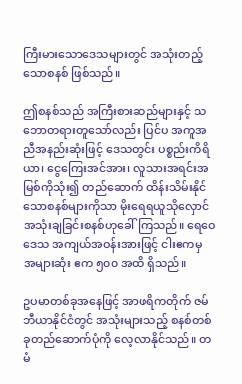ကြီးမားသောဒေသများတွင် အသုံးတည့်သောစနစ် ဖြစ်သည်။

ဤစနစ်သည် အကြီးစားဆည်များနှင့် သဘောတရားတူသော်လည်း ပြင်ပ အကူအညီအနည်းဆုံးဖြင့် ဒေသတွင်း ပစ္စည်းကိရိယာ၊ ငွေကြေးအင်အား၊ လူသားအရင်းအမြစ်ကိုသုံး၍ တည်ဆောက် ထိန်းသိမ်းနိုင်သောစနစ်များကိုသာ မိုးရေရယူသိုလှောင် အသုံးချခြင်းစနစ်ဟုခေါ်ကြသည်။ ရေဝေဒေသ အကျယ်အဝန်းအားဖြင့် ငါးဧကမှ အများဆုံး ဧက ၅၀၀ အထိ ရှိသည်။

ဥပမာတစ်ခုအနေဖြင့် အာဖရိကတိုက် ဇမ်ဘီယာနိုင်ငံတွင် အသုံးများသည့် စနစ်တစ်ခုတည်ဆောက်ပုံကို လေ့လာနိုင်သည်။ တမံ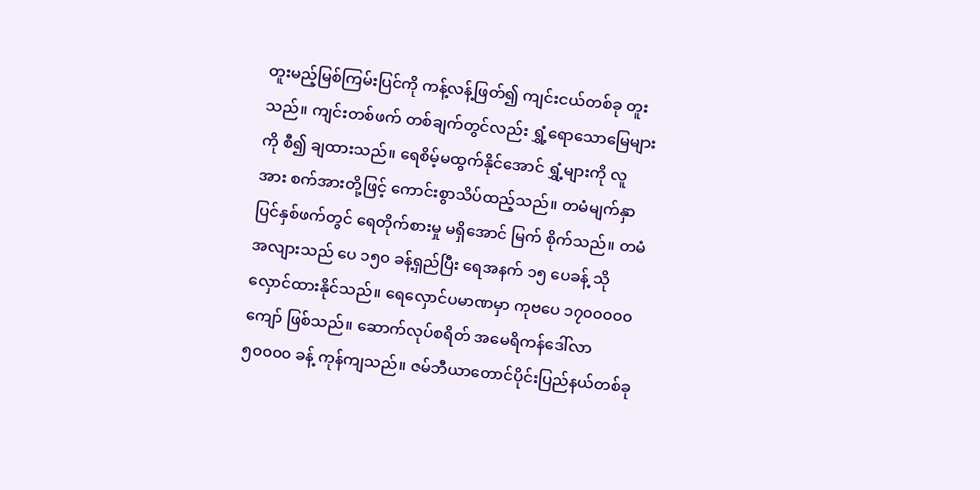တူးမည့်မြစ်ကြမ်းပြင်ကို ကန့်လန့်ဖြတ်၍ ကျင်းငယ်တစ်ခု တူးသည်။ ကျင်းတစ်ဖက် တစ်ချက်တွင်လည်း ရွှံ့ရောသောမြေများကို စီ၍ ချထားသည်။ ရေစိမ့်မထွက်နိုင်အောင် ရွှံ့များကို လူအား စက်အားတို့ဖြင့် ကောင်းစွာသိပ်ထည့်သည်။ တမံမျက်နှာပြင်နှစ်ဖက်တွင် ရေတိုက်စားမှု မရှိအောင် မြက် စိုက်သည်။ တမံအလျားသည် ပေ ၁၅၀ ခန့်ရှည်ပြီး ရေအနက် ၁၅ ပေခန့် သိုလှောင်ထားနိုင်သည်။ ရေလှောင်ပမာဏမှာ ကုဗပေ ၁၇၀၀၀၀၀ ကျော် ဖြစ်သည်။ ဆောက်လုပ်စရိတ် အမေရိကန်ဒေါ်လာ ၅၀၀၀၀ ခန့် ကုန်ကျသည်။ ဇမ်ဘီယာတောင်ပိုင်းပြည်နယ်တစ်ခု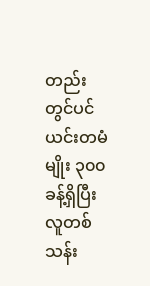တည်းတွင်ပင် ယင်းတမံမျိုး ၃၀၀ ခန့်ရှိပြီး လူတစ်သန်း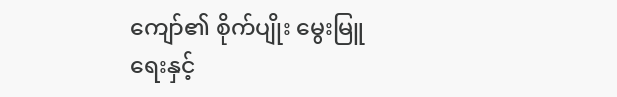ကျော်၏ စိုက်ပျိုး မွေးမြူရေးနှင့်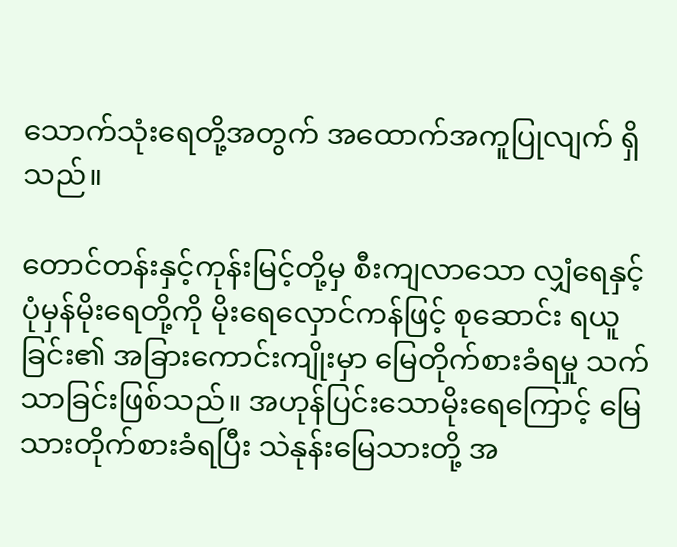သောက်သုံးရေတို့အတွက် အထောက်အကူပြုလျက် ရှိသည်။

တောင်တန်းနှင့်ကုန်းမြင့်တို့မှ စီးကျလာသော လျှံရေနှင့်ပုံမှန်မိုးရေတို့ကို မိုးရေလှောင်ကန်ဖြင့် စုဆောင်း ရယူခြင်း၏ အခြားကောင်းကျိုးမှာ မြေတိုက်စားခံရမှု သက်သာခြင်းဖြစ်သည်။ အဟုန်ပြင်းသောမိုးရေကြောင့် မြေသားတိုက်စားခံရပြီး သဲနုန်းမြေသားတို့ အ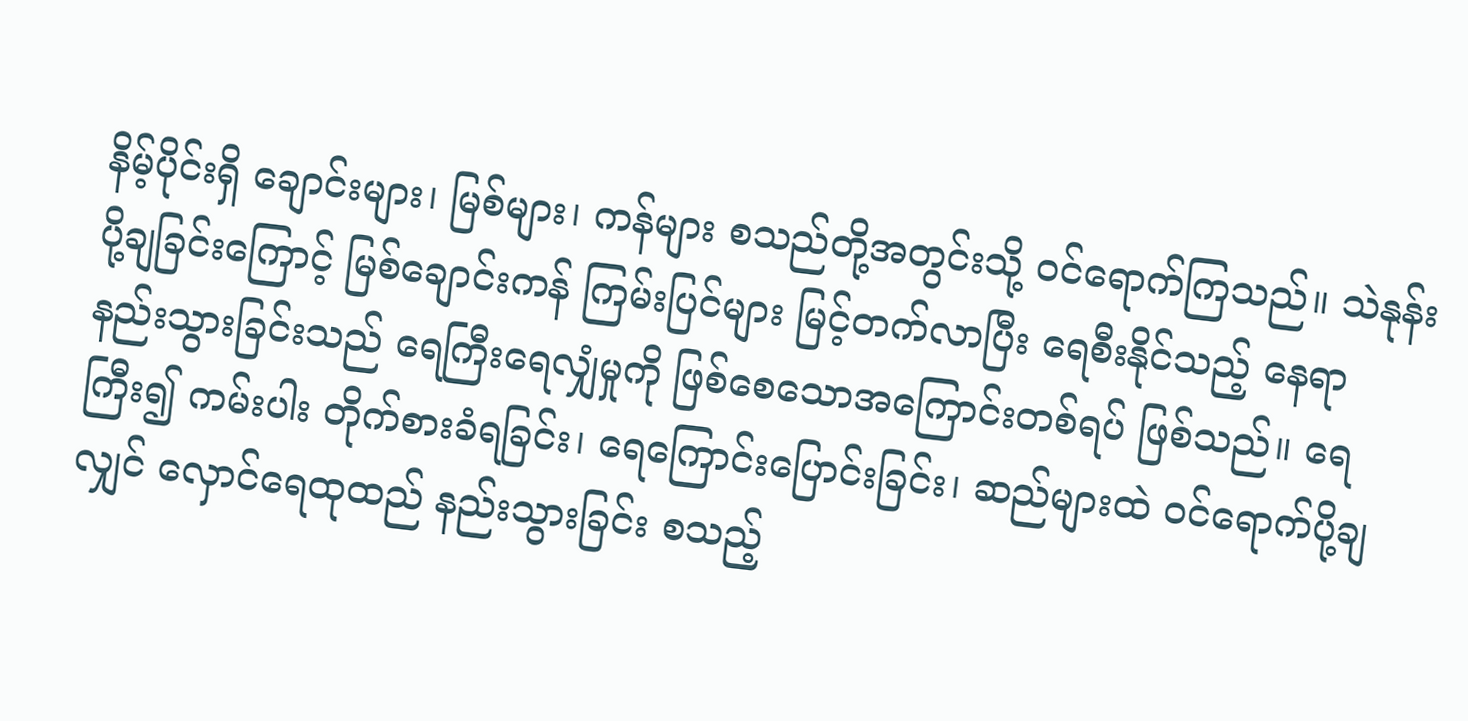နိမ့်ပိုင်းရှိ ချောင်းများ၊ မြစ်များ၊ ကန်များ စသည်တို့အတွင်းသို့ ဝင်ရောက်ကြသည်။ သဲနုန်းပို့ချခြင်းကြောင့် မြစ်ချောင်းကန် ကြမ်းပြင်များ မြင့်တက်လာပြီး ရေစီးနိုင်သည့် နေရာ နည်းသွားခြင်းသည် ရေကြီးရေလျှံမှုကို ဖြစ်စေသောအကြောင်းတစ်ရပ် ဖြစ်သည်။ ရေကြီး၍ ကမ်းပါး တိုက်စားခံရခြင်း၊ ရေကြောင်းပြောင်းခြင်း၊ ဆည်များထဲ ဝင်ရောက်ပို့ချလျှင် လှောင်ရေထုထည် နည်းသွားခြင်း စသည့်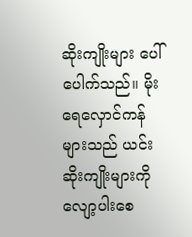ဆိုးကျိုးများ ပေါ်ပေါက်သည်။ မိုးရေလှောင်ကန် များသည် ယင်းဆိုးကျိုးများကို လျော့ပါးစေ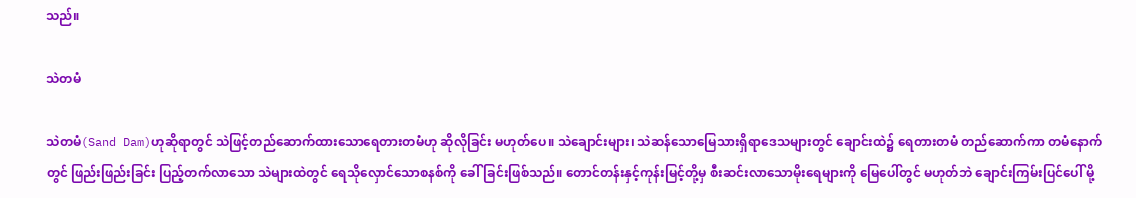သည်။

သဲတမံ

သဲတမံ(Sand Dam)ဟုဆိုရာတွင် သဲဖြင့်တည်ဆောက်ထားသောရေတားတမံဟု ဆိုလိုခြင်း မဟုတ်ပေ။ သဲချောင်းများ၊ သဲဆန်သောမြေသားရှိရာဒေသများတွင် ချောင်းထဲ၌ ရေတားတမံ တည်ဆောက်ကာ တမံနောက်တွင် ဖြည်းဖြည်းခြင်း ပြည့်တက်လာသော သဲများထဲတွင် ရေသိုလှောင်သောစနစ်ကို ခေါ်ခြင်းဖြစ်သည်။ တောင်တန်းနှင့်ကုန်းမြင့်တို့မှ စီးဆင်းလာသောမိုးရေများကို မြေပေါ်တွင် မဟုတ်ဘဲ ချောင်းကြမ်းပြင်ပေါ် မို့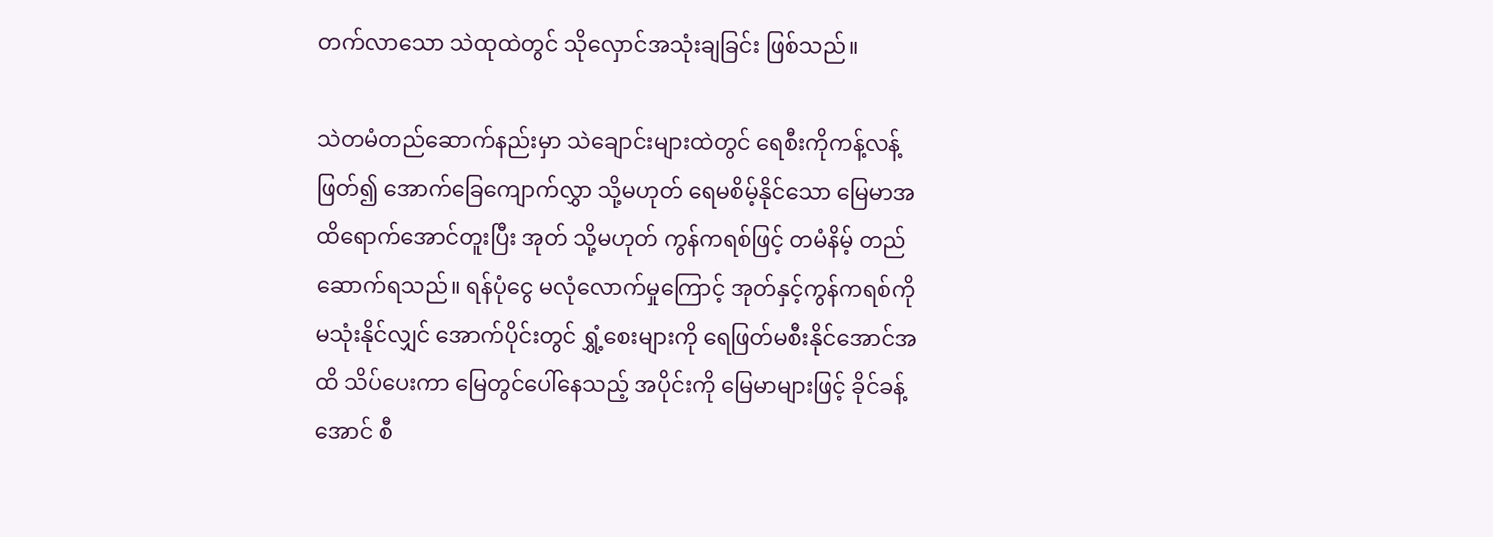တက်လာသော သဲထုထဲတွင် သိုလှောင်အသုံးချခြင်း ဖြစ်သည်။

သဲတမံတည်ဆောက်နည်းမှာ သဲချောင်းများထဲတွင် ရေစီးကိုကန့်လန့်ဖြတ်၍ အောက်ခြေကျောက်လွှာ သို့မဟုတ် ရေမစိမ့်နိုင်သော မြေမာအထိရောက်အောင်တူးပြီး အုတ် သို့မဟုတ် ကွန်ကရစ်ဖြင့် တမံနိမ့် တည်ဆောက်ရသည်။ ရန်ပုံငွေ မလုံလောက်မှုကြောင့် အုတ်နှင့်ကွန်ကရစ်ကို မသုံးနိုင်လျှင် အောက်ပိုင်းတွင် ရွှံ့စေးများကို ရေဖြတ်မစီးနိုင်အောင်အထိ သိပ်ပေးကာ မြေတွင်ပေါ်နေသည့် အပိုင်းကို မြေမာများဖြင့် ခိုင်ခန့်အောင် စီ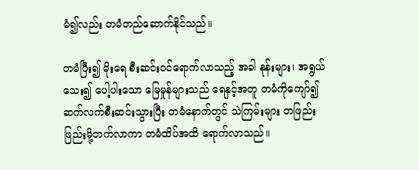မံ၍လည်း တမံတည်ဆောက်နိုင်သည်။

တမံပြီး၍ မိုးရေ စီးဆင်းဝင်ရောက်လာသည့် အခါ နုန်းများ၊ အရွယ်သေး၍ ပေါ့ပါးသော မြေမှုန်များသည် ရေနှင့်အတူ တမံကိုကျော်၍ ဆက်လက်စီးဆင်းသွားပြီး တမံနောက်တွင် သဲကြမ်းများ တဖြည်းဖြည်းမို့တက်လာကာ တမံထိပ်အထိ ရောက်လာသည်။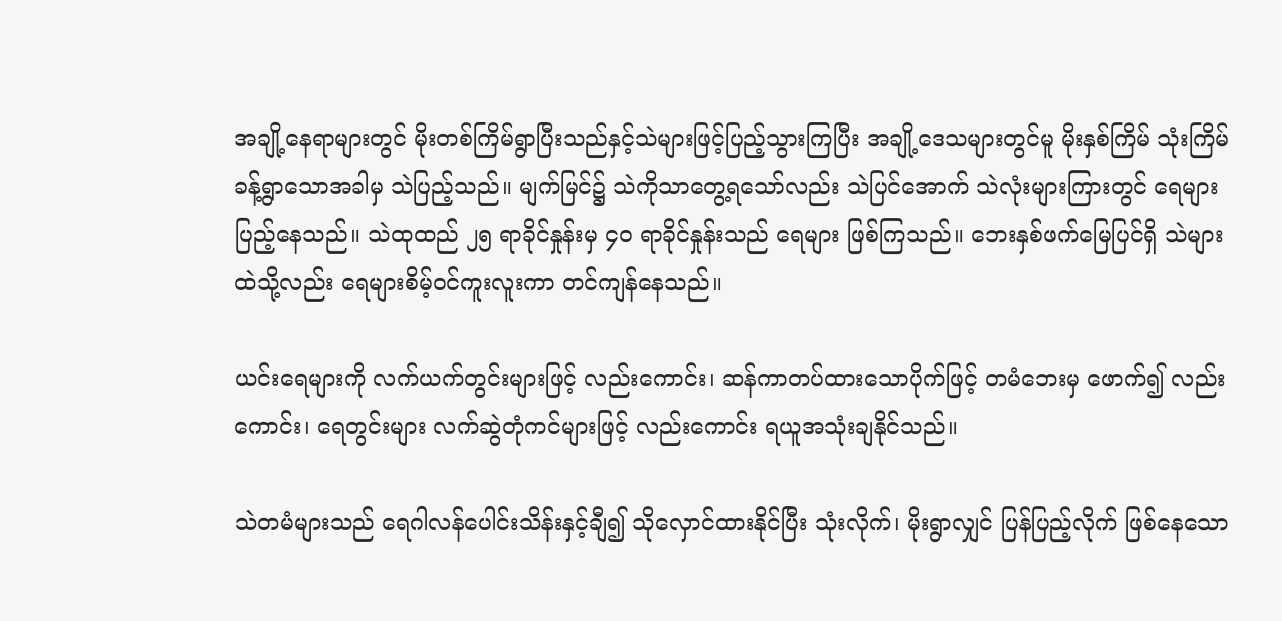အချို့နေရာများတွင် မိုးတစ်ကြိမ်ရွာပြီးသည်နှင့်သဲများဖြင့်ပြည့်သွားကြပြီး အချို့ဒေသများတွင်မူ မိုးနှစ်ကြိမ် သုံးကြိမ်ခန့်ရွာသောအခါမှ သဲပြည့်သည်။ မျက်မြင်၌ သဲကိုသာတွေ့ရသော်လည်း သဲပြင်အောက် သဲလုံးများကြားတွင် ရေများပြည့်နေသည်။ သဲထုထည် ၂၅ ရာခိုင်နှုန်းမှ ၄၀ ရာခိုင်နှုန်းသည် ရေများ ဖြစ်ကြသည်။ ဘေးနှစ်ဖက်မြေပြင်ရှိ သဲများထဲသို့လည်း ရေများစိမ့်ဝင်ကူးလူးကာ တင်ကျန်နေသည်။

ယင်းရေများကို လက်ယက်တွင်းများဖြင့် လည်းကောင်း၊ ဆန်ကာတပ်ထားသောပိုက်ဖြင့် တမံဘေးမှ ဖောက်၍ လည်းကောင်း၊ ရေတွင်းများ လက်ဆွဲတုံကင်များဖြင့် လည်းကောင်း ရယူအသုံးချနိုင်သည်။

သဲတမံများသည် ရေဂါလန်ပေါင်းသိန်းနှင့်ချီ၍ သိုလှောင်ထားနိုင်ပြီး သုံးလိုက်၊ မိုးရွာလျှင် ပြန်ပြည့်လိုက် ဖြစ်နေသော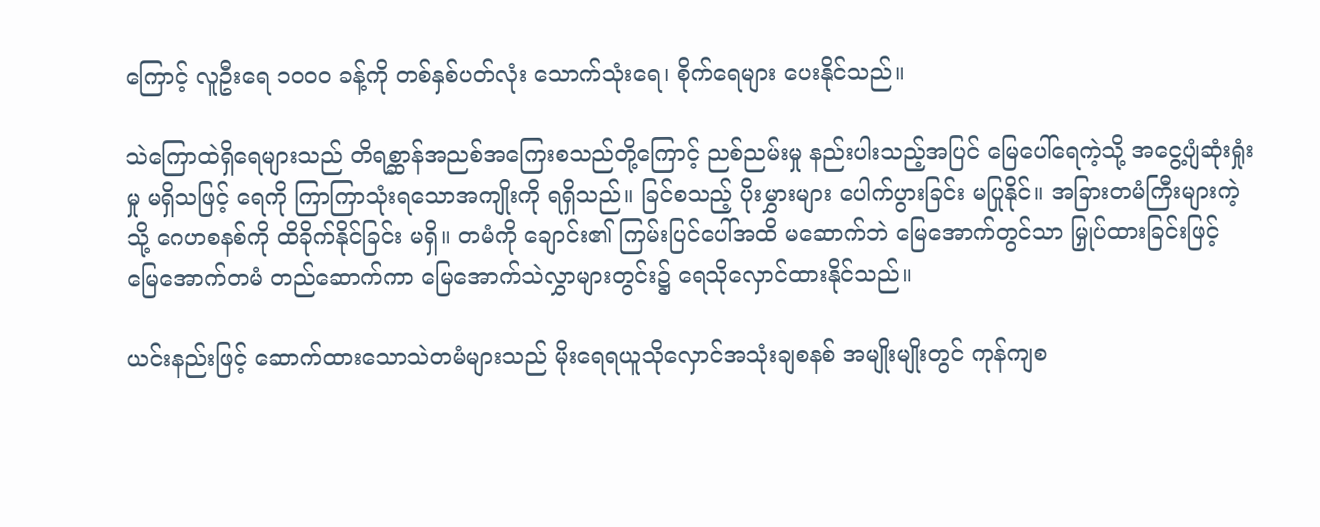ကြောင့် လူဦးရေ ၁၀၀၀ ခန့်ကို တစ်နှစ်ပတ်လုံး သောက်သုံးရေ၊ စိုက်ရေများ ပေးနိုင်သည်။

သဲကြောထဲရှိရေများသည် တိရစ္ဆာန်အညစ်အကြေးစသည်တို့ကြောင့် ညစ်ညမ်းမှု နည်းပါးသည့်အပြင် မြေပေါ်ရေကဲ့သို့ အငွေ့ပျံဆုံးရှုံးမှု မရှိသဖြင့် ရေကို ကြာကြာသုံးရသောအကျိုးကို ရရှိသည်။ ခြင်စသည့် ပိုးမွှားများ ပေါက်ပွားခြင်း မပြုနိုင်။ အခြားတမံကြီးများကဲ့သို့ ဂေဟစနစ်ကို ထိခိုက်နိုင်ခြင်း မရှိ။ တမံကို ချောင်း၏ ကြမ်းပြင်ပေါ်အထိ မဆောက်ဘဲ မြေအောက်တွင်သာ မြှုပ်ထားခြင်းဖြင့် မြေအောက်တမံ တည်ဆောက်ကာ မြေအောက်သဲလွှာများတွင်း၌ ရေသိုလှောင်ထားနိုင်သည်။

ယင်းနည်းဖြင့် ဆောက်ထားသောသဲတမံများသည် မိုးရေရယူသိုလှောင်အသုံးချစနစ် အမျိုးမျိုးတွင် ကုန်ကျစ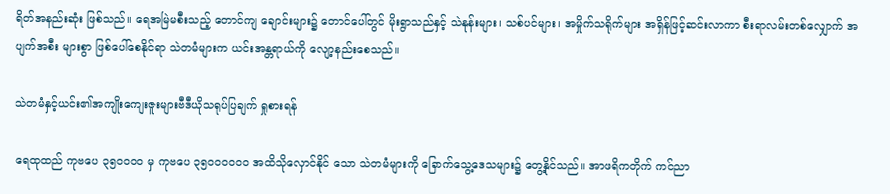ရိတ်အနည်းဆုံး ဖြစ်သည်။ ရေအမြဲမစီးသည့် တောင်ကျ ချောင်းများ၌ တောင်ပေါ်တွင် မိုးရွာသည်နှင့် သဲနုန်းများ၊ သစ်ပင်များ၊ အမှိုက်သရိုက်များ အရှိန်ဖြင့်ဆင်းလာကာ စီးရာလမ်းတစ်လျှောက် အပျက်အစီး များစွာ ဖြစ်ပေါ်စေနိုင်ရာ သဲတမံများက ယင်းအန္တရာယ်ကို လျော့နည်းစေသည်။

သဲတမံနှင့်ယင်း၏အကျိုးကျေးဇူးများဗီဒီယိုသရုပ်ပြချက် ရှုစားရန်

ရေထုထည် ကုဗပေ ၃၅၀၀၀၀ မှ ကုဗပေ ၃၅၀၀၀၀၀၀ အထိသိုလှောင်နိုင် သော သဲတမံများကို ခြောက်သွေ့ဒေသများ၌ တွေ့နိုင်သည်။ အာဖရိကတိုက် ကင်ညာ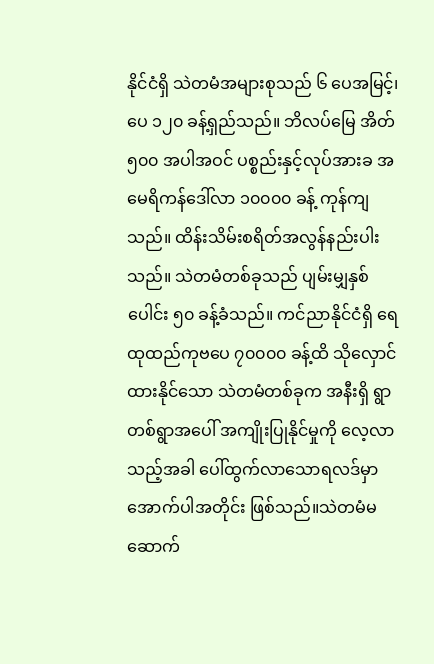နိုင်ငံရှိ သဲတမံအများစုသည် ၆ ပေအမြင့်၊ ပေ ၁၂၀ ခန့်ရှည်သည်။ ဘိလပ်မြေ အိတ် ၅၀၀ အပါအဝင် ပစ္စည်းနှင့်လုပ်အားခ အမေရိကန်ဒေါ်လာ ၁၀၀၀၀ ခန့် ကုန်ကျ သည်။ ထိန်းသိမ်းစရိတ်အလွန်နည်းပါးသည်။ သဲတမံတစ်ခုသည် ပျမ်းမျှနှစ်ပေါင်း ၅၀ ခန့်ခံသည်။ ကင်ညာနိုင်ငံရှိ ရေထုထည်ကုဗပေ ၇၀၀၀၀ ခန့်ထိ သိုလှောင်ထားနိုင်သော သဲတမံတစ်ခုက အနီးရှိ ရွာတစ်ရွာအပေါ် အကျိုးပြုနိုင်မှုကို လေ့လာသည့်အခါ ပေါ်ထွက်လာသောရလဒ်မှာ အောက်ပါအတိုင်း ဖြစ်သည်။သဲတမံမဆောက်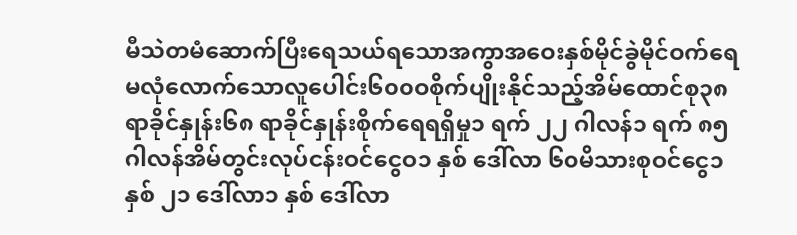မီသဲတမံဆောက်ပြီးရေသယ်ရသောအကွာအဝေးနှစ်မိုင်ခွဲမိုင်ဝက်ရေမလုံလောက်သောလူပေါင်း၆၀၀ဝစိုက်ပျိုးနိုင်သည့်အိမ်ထောင်စု၃၈ ရာခိုင်နှုန်း၆၈ ရာခိုင်နှုန်းစိုက်ရေရရှိမှု၁ ရက် ၂၂ ဂါလန်၁ ရက် ၈၅ ဂါလန်အိမ်တွင်းလုပ်ငန်းဝင်ငွေဝ၁ နှစ် ဒေါ်လာ ၆၀မိသားစုဝင်ငွေ၁ နှစ် ၂၁ ဒေါ်လာ၁ နှစ် ဒေါ်လာ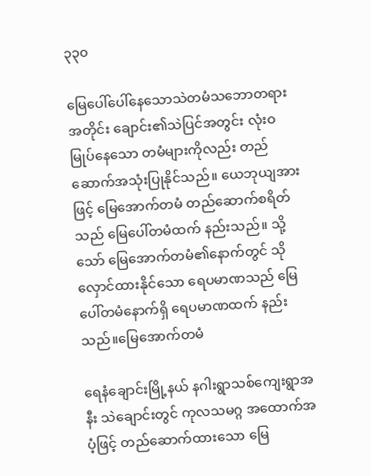၃၃၀

မြေပေါ်ပေါ်နေသောသဲတမံသဘောတရားအတိုင်း ချောင်း၏သဲပြင်အတွင်း လုံးဝမြုပ်နေသော တမံများကိုလည်း တည်ဆောက်အသုံးပြုနိုင်သည်။ ယေဘုယျအားဖြင့် မြေအောက်တမံ တည်ဆောက်စရိတ်သည် မြေပေါ်တမံထက် နည်းသည်။ သို့သော် မြေအောက်တမံ၏နောက်တွင် သိုလှောင်ထားနိုင်သော ရေပမာဏသည် မြေပေါ်တမံနောက်ရှိ ရေပမာဏထက် နည်းသည်။မြေအောက်တမံ

ရေနံချောင်းမြို့နယ် နဂါးရွာသစ်ကျေးရွာအနီး သဲချောင်းတွင် ကုလသမဂ္ဂ အထောက်အပံ့ဖြင့် တည်ဆောက်ထားသော မြေ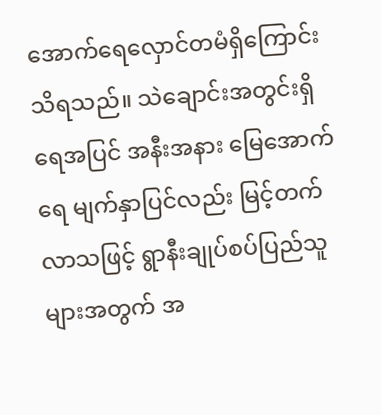အောက်ရေလှောင်တမံရှိကြောင်း သိရသည်။ သဲချောင်းအတွင်းရှိရေအပြင် အနီးအနား မြေအောက်ရေ မျက်နှာပြင်လည်း မြင့်တက်လာသဖြင့် ရွာနီးချုပ်စပ်ပြည်သူများအတွက် အ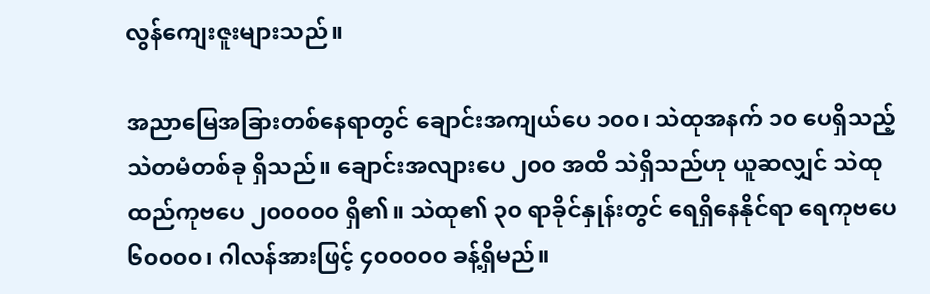လွန်ကျေးဇူးများသည်။

အညာမြေအခြားတစ်နေရာတွင် ချောင်းအကျယ်ပေ ၁၀၀၊ သဲထုအနက် ၁၀ ပေရှိသည့် သဲတမံတစ်ခု ရှိသည်။ ချောင်းအလျားပေ ၂၀၀ အထိ သဲရှိသည်ဟု ယူဆလျှင် သဲထုထည်ကုဗပေ ၂၀၀၀၀၀ ရှိ၏။ သဲထု၏ ၃၀ ရာခိုင်နှုန်းတွင် ရေရှိနေနိုင်ရာ ရေကုဗပေ ၆၀၀၀၀၊ ဂါလန်အားဖြင့် ၄၀၀၀၀၀ ခန့်ရှိမည်။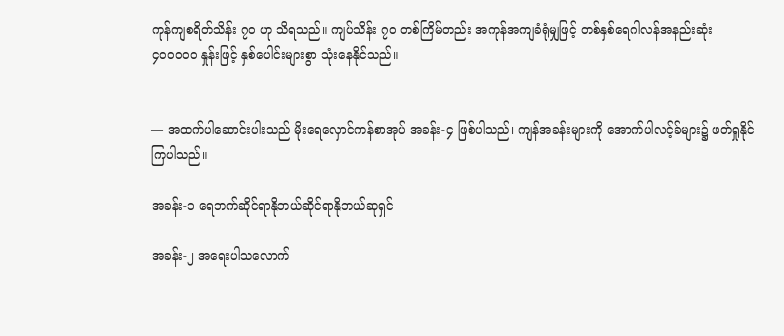ကုန်ကျစရိတ်သိန်း ၇၀ ဟု သိရသည်။ ကျပ်သိန်း ၇၀ တစ်ကြိမ်တည်း အကုန်အကျခံရုံမျှဖြင့် တစ်နှစ်ရေဂါလန်အနည်းဆုံး ၄၀၀၀၀၀ နှုန်းဖြင့် နှစ်ပေါင်းများစွာ သုံးနေနိုင်သည်။


— အထက်ပါဆောင်းပါးသည် မိုးရေလှောင်ကန်စာအုပ် အခန်း-၄ ဖြစ်ပါသည်၊ ကျန်အခန်းများကို အောက်ပါလင့်ခ်များ၌ ဖတ်ရှုနိုင်ကြပါသည်။

အခန်း-၁ ရေဘက်ဆိုင်ရာနိုဘယ်ဆိုင်ရာနိုဘယ်ဆုရှင်

အခန်း-၂ အရေးပါသလောက်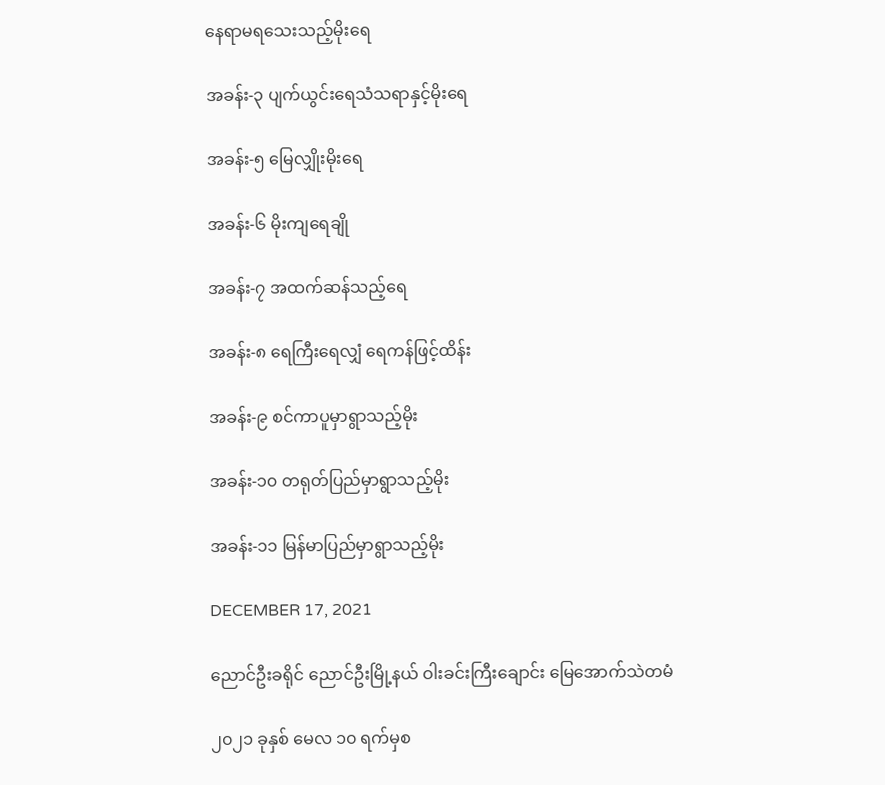နေရာမရသေးသည့်မိုးရေ

အခန်း-၃ ပျက်ယွင်းရေသံသရာနှင့်မိုးရေ

အခန်း-၅ မြေလျှိုးမိုးရေ

အခန်း-၆ မိုးကျရေချို

အခန်း-၇ အထက်ဆန်သည့်ရေ

အခန်း-၈ ရေကြီးရေလျှံ ရေကန်ဖြင့်ထိန်း

အခန်း-၉ စင်ကာပူမှာရွာသည့်မိုး

အခန်း-၁၀ တရုတ်ပြည်မှာရွာသည့်မိုး

အခန်း-၁၁ မြန်မာပြည်မှာရွာသည့်မိုး

DECEMBER 17, 2021

ညောင်ဦးခရိုင် ညောင်ဦးမြို့နယ် ဝါးခင်းကြီးချောင်း မြေအောက်သဲတမံ

၂၀၂၁ ခုနှစ် မေလ ၁၀ ရက်မှစ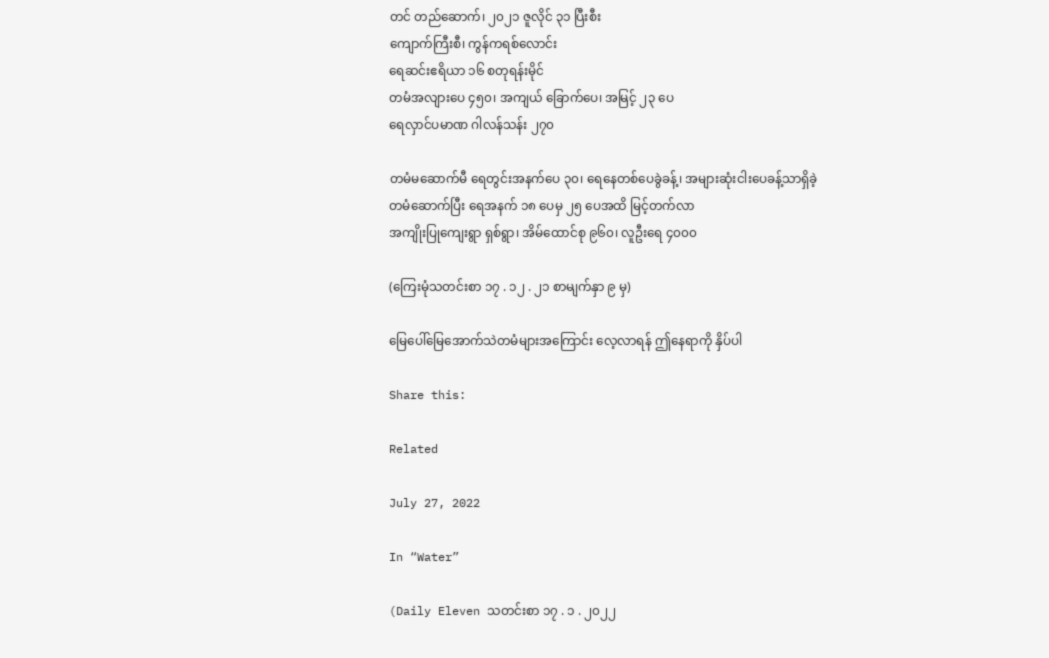တင် တည်ဆောက်၊ ၂၀၂၁ ဇူလိုင် ၃၁ ပြီးစီး
ကျောက်ကြီးစီ၊ ကွန်ကရစ်လောင်း
ရေဆင်းဧရိယာ ၁၆ စတုရန်းမိုင်
တမံအလျားပေ ၄၅၀၊ အကျယ် ခြောက်ပေ၊ အမြင့် ၂၃ ပေ
ရေလှာင်ပမာဏ ဂါလန်သန်း ၂၇၀

တမံမဆောက်မီ ရေတွင်းအနက်ပေ ၃၀၊ ရေနေတစ်ပေခွဲခန့်၊ အများဆုံးငါးပေခန့်သာရှိခဲ့
တမံဆောက်ပြီး ရေအနက် ၁၈ ပေမှ ၂၅ ပေအထိ မြင့်တက်လာ
အကျိုးပြုကျေးရွာ ရှစ်ရွာ၊ အိမ်ထောင်စု ၉၆၀၊ လူဦးရေ ၄၀၀၀

(ကြေးမုံသတင်းစာ ၁၇ . ၁၂ . ၂၁ စာမျက်နှာ ၉ မှ)

မြေပေါ်မြေအောက်သဲတမံများအကြောင်း လေ့လာရန် ဤနေရာကို နှိပ်ပါ

Share this:

Related

July 27, 2022

In “Water”

(Daily Eleven သတင်းစာ ၁၇ . ၁ . ၂၀၂၂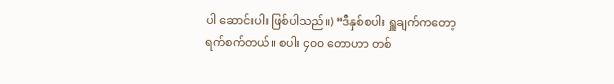ပါ ဆောင်းပါး ဖြစ်ပါသည်။) “ဒီနှစ်စပါး ရှူချက်ကတော့ ရက်စက်တယ်။ စပါး ၄၀၀ တောဟာ တစ်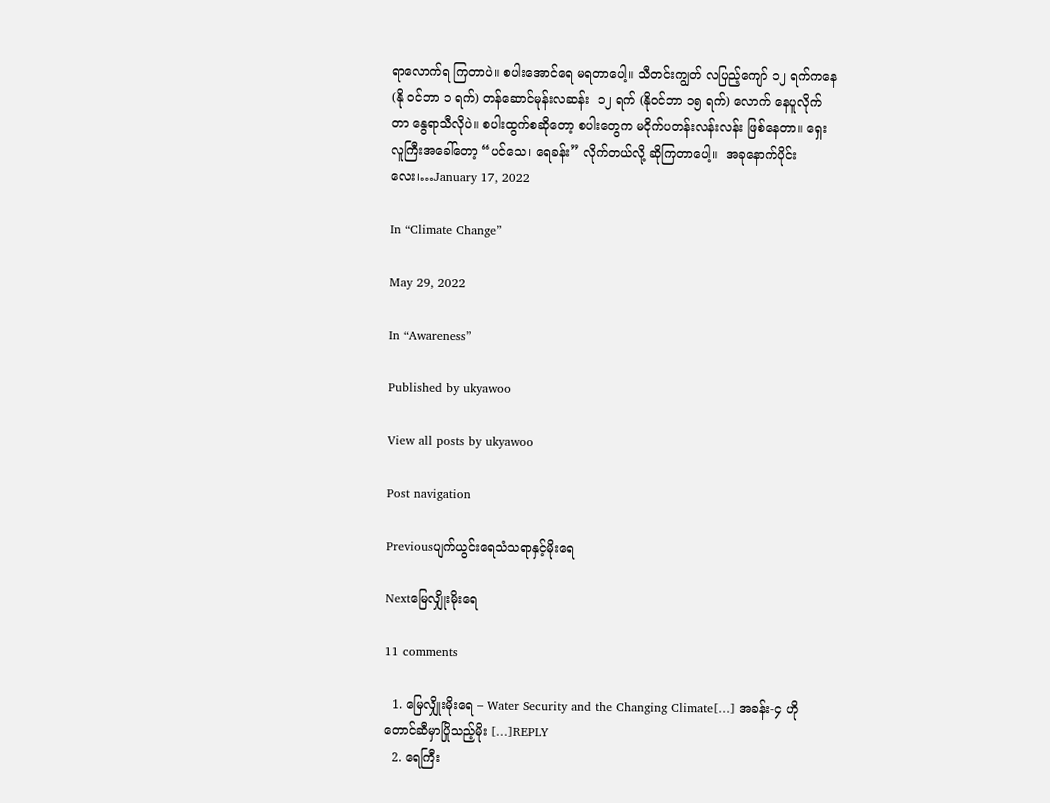ရာလောက်ရ ကြတာပဲ။ စပါးအောင်ရေ မရတာပေါ့။ သီတင်းကျွတ် လပြည့်ကျော် ၁၂ ရက်ကနေ (နို ဝင်ဘာ ၁ ရက်) တန်ဆောင်မုန်းလဆန်း  ၁၂ ရက် (နိုဝင်ဘာ ၁၅ ရက်) လောက် နေပူလိုက် တာ နွေရာသီလိုပဲ။ စပါးထွက်စဆိုတော့ စပါးတွေက မငိုက်ပတန်းလန်းလန်း ဖြစ်နေတာ။ ရှေးလူကြီးအခေါ်တော့ “ပင်သေ၊ ရေခန်း” လိုက်တယ်လို့ ဆိုကြတာပေါ့။  အခုနောက်ပိုင်း လေး၊…January 17, 2022

In “Climate Change”

May 29, 2022

In “Awareness”

Published by ukyawoo

View all posts by ukyawoo

Post navigation

Previousပျက်ယွင်းရေသံသရာနှင့်မိုးရေ

Nextမြေလျှိုးမိုးရေ

11 comments

  1. မြေလျှိုးမိုးရေ – Water Security and the Changing Climate[…] အခန်း-၄ ဟိုတောင်ဆီမှာပြိုသည့်မိုး […]REPLY
  2. ရေကြီး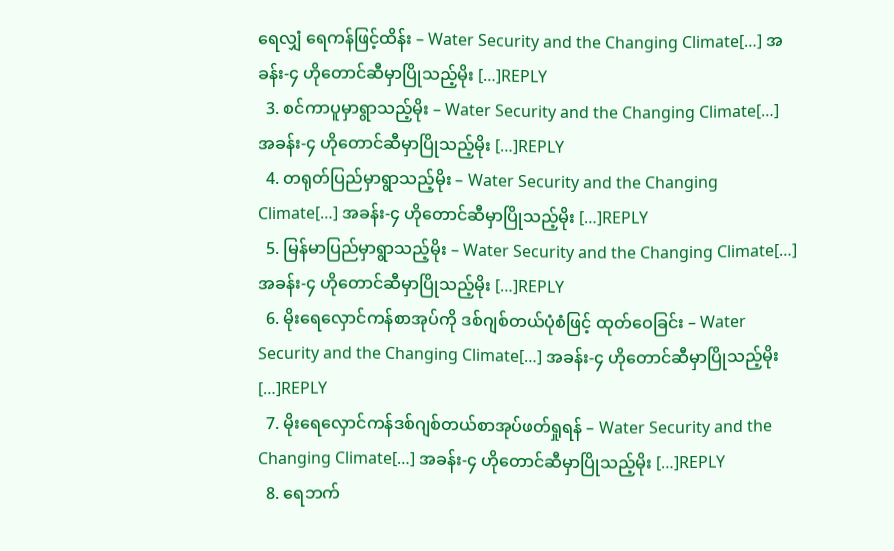ရေလျှံ ရေကန်ဖြင့်ထိန်း – Water Security and the Changing Climate[…] အခန်း-၄ ဟိုတောင်ဆီမှာပြိုသည့်မိုး […]REPLY
  3. စင်ကာပူမှာရွာသည့်မိုး – Water Security and the Changing Climate[…] အခန်း-၄ ဟိုတောင်ဆီမှာပြိုသည့်မိုး […]REPLY
  4. တရုတ်ပြည်မှာရွာသည့်မိုး – Water Security and the Changing Climate[…] အခန်း-၄ ဟိုတောင်ဆီမှာပြိုသည့်မိုး […]REPLY
  5. မြန်မာပြည်မှာရွာသည့်မိုး – Water Security and the Changing Climate[…] အခန်း-၄ ဟိုတောင်ဆီမှာပြိုသည့်မိုး […]REPLY
  6. မိုးရေလှောင်ကန်စာအုပ်ကို ဒစ်ဂျစ်တယ်ပုံစံဖြင့် ထုတ်ဝေခြင်း – Water Security and the Changing Climate[…] အခန်း-၄ ဟိုတောင်ဆီမှာပြိုသည့်မိုး […]REPLY
  7. မိုးရေလှောင်ကန်ဒစ်ဂျစ်တယ်စာအုပ်ဖတ်ရှုရန် – Water Security and the Changing Climate[…] အခန်း-၄ ဟိုတောင်ဆီမှာပြိုသည့်မိုး […]REPLY
  8. ရေဘက်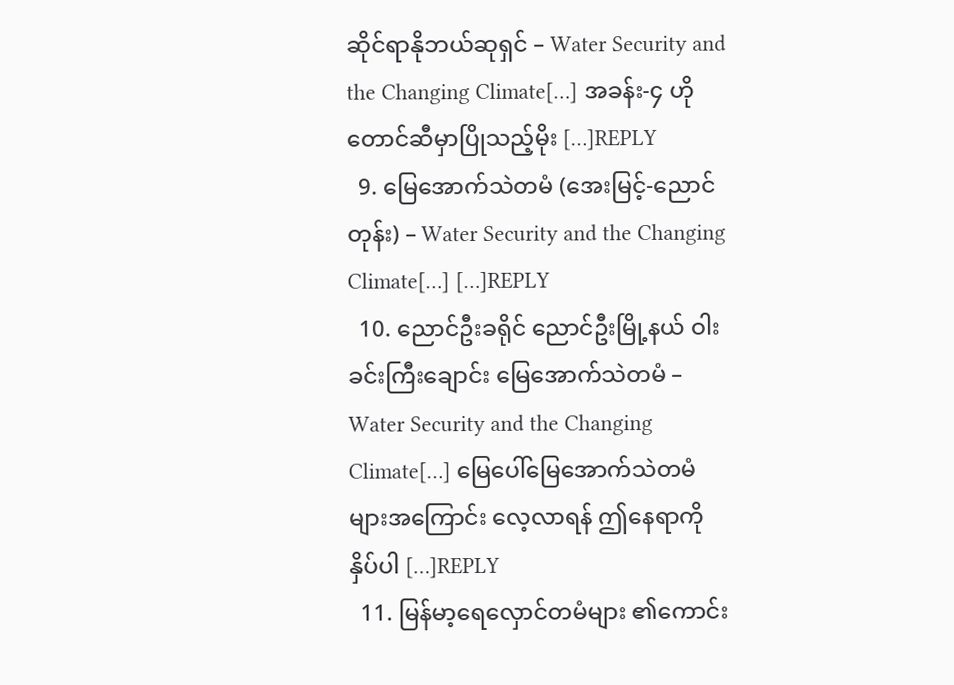ဆိုင်ရာနိုဘယ်ဆုရှင် – Water Security and the Changing Climate[…] အခန်း-၄ ဟိုတောင်ဆီမှာပြိုသည့်မိုး […]REPLY
  9. မြေအောက်သဲတမံ (အေးမြင့်-ညောင်တုန်း) – Water Security and the Changing Climate[…] […]REPLY
  10. ညောင်ဦးခရိုင် ညောင်ဦးမြို့နယ် ဝါးခင်းကြီးချောင်း မြေအောက်သဲတမံ – Water Security and the Changing Climate[…] မြေပေါ်မြေအောက်သဲတမံများအကြောင်း လေ့လာရန် ဤနေရာကို နှိပ်ပါ […]REPLY
  11. မြန်မာ့ရေလှောင်တမံများ ၏ကောင်း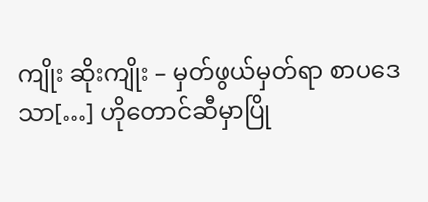ကျိုး ဆိုးကျိုး – မှတ်ဖွယ်မှတ်ရာ စာပဒေသာ[…] ဟိုတောင်ဆီမှာပြို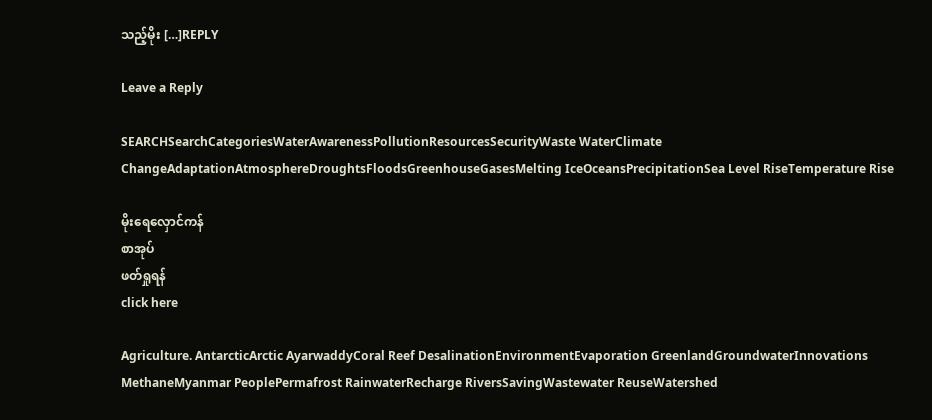သည့်မိုး […]REPLY

Leave a Reply

SEARCHSearchCategoriesWaterAwarenessPollutionResourcesSecurityWaste WaterClimate ChangeAdaptationAtmosphereDroughtsFloodsGreenhouseGasesMelting IceOceansPrecipitationSea Level RiseTemperature Rise

မိုးရေလှောင်ကန်
စာအုပ်
ဖတ်ရှုရန်
click here

Agriculture. AntarcticArctic AyarwaddyCoral Reef DesalinationEnvironmentEvaporation GreenlandGroundwaterInnovations MethaneMyanmar PeoplePermafrost RainwaterRecharge RiversSavingWastewater ReuseWatershed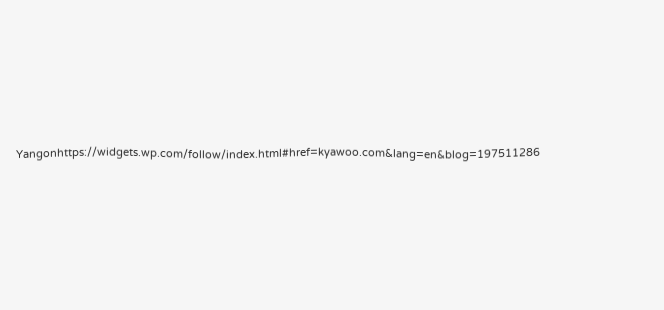Yangonhttps://widgets.wp.com/follow/index.html#href=kyawoo.com&lang=en&blog=197511286